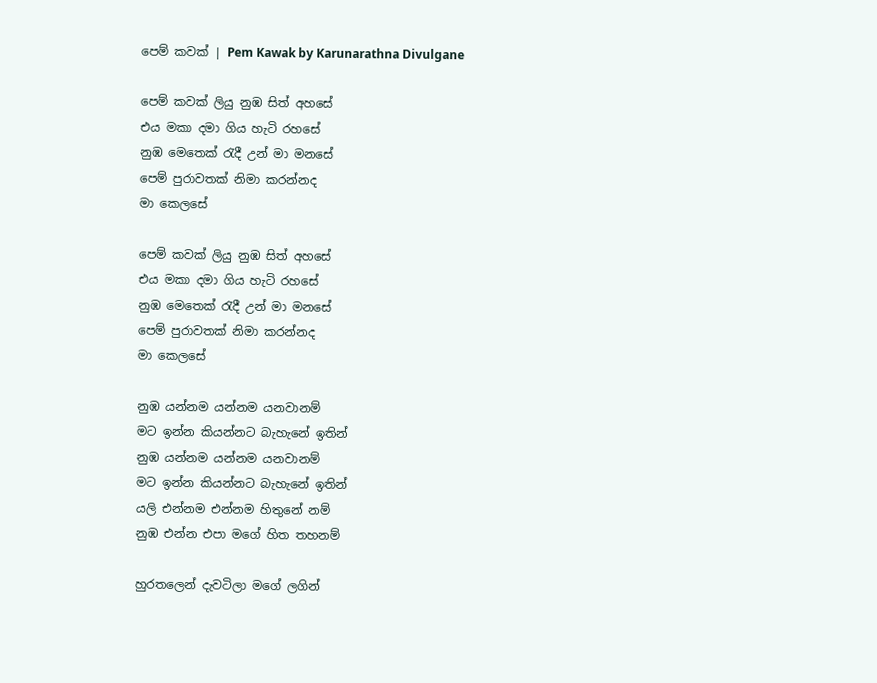පෙම් කවක්‌ | Pem Kawak by Karunarathna Divulgane

පෙම් කවක්‌ ලියු නුඹ සිත් අහසේ
එය මකා දමා ගිය හැටි රහසේ
නුඹ මෙතෙක්‌ රැදී උන් මා මනසේ
පෙම් පුරාවතක්‌ නිමා කරන්නද
මා කෙලසේ

පෙම් කවක්‌ ලියු නුඹ සිත් අහසේ
එය මකා දමා ගිය හැටි රහසේ
නුඹ මෙතෙක්‌ රැදී උන් මා මනසේ
පෙම් පුරාවතක්‌ නිමා කරන්නද
මා කෙලසේ

නුඹ යන්නම යන්නම යනවානම්
මට ඉන්න කියන්නට බැහැනේ ඉතින්
නුඹ යන්නම යන්නම යනවානම්
මට ඉන්න කියන්නට බැහැනේ ඉතින්
යලි එන්නම එන්නම හිතුනේ නම්
නුඹ එන්න එපා මගේ හිත තහනම්

හුරතලෙන් දැවටිලා මගේ ලගින්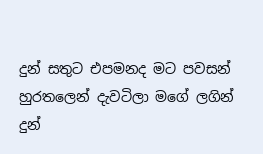දුන් සතුට එපමනද මට පවසන්
හුරතලෙන් දැවටිලා මගේ ලගින්
දුන්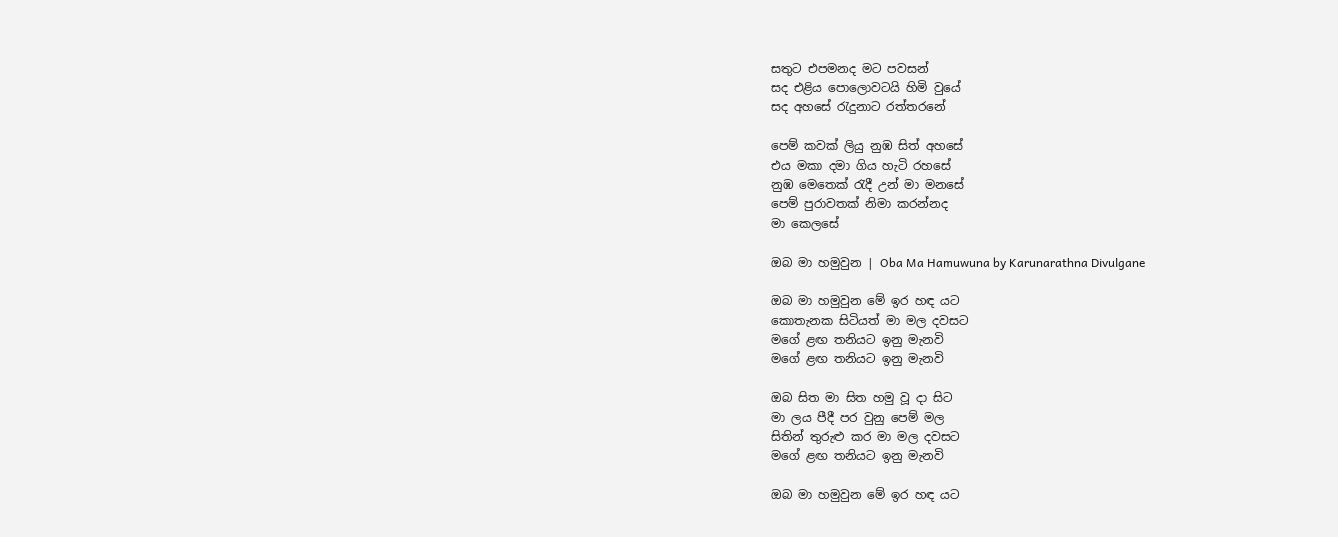සතුට එපමනද මට පවසන්
සද එළිය පොලොවටයි හිමි වුයේ
සද අහසේ රැදුනාට රත්තරනේ

පෙම් කවක්‌ ලියු නුඹ සිත් අහසේ
එය මකා දමා ගිය හැටි රහසේ
නුඹ මෙතෙක්‌ රැදී උන් මා මනසේ
පෙම් පුරාවතක්‌ නිමා කරන්නද
මා කෙලසේ

ඔබ මා හමුවුන | Oba Ma Hamuwuna by Karunarathna Divulgane

ඔබ මා හමුවුන මේ ඉර හඳ යට
කොතැනක සිටියත් මා මල දවසට
මගේ ළඟ තනියට ඉනු මැනවි
මගේ ළඟ තනියට ඉනු මැනවි

ඔබ සිත මා සිත හමු වූ දා සිට
මා ලය පීදී පර වුනු පෙම් මල
සිතින් තුරුළු කර මා මල දවසට
මගේ ළඟ තනියට ඉනු මැනවි

ඔබ මා හමුවුන මේ ඉර හඳ යට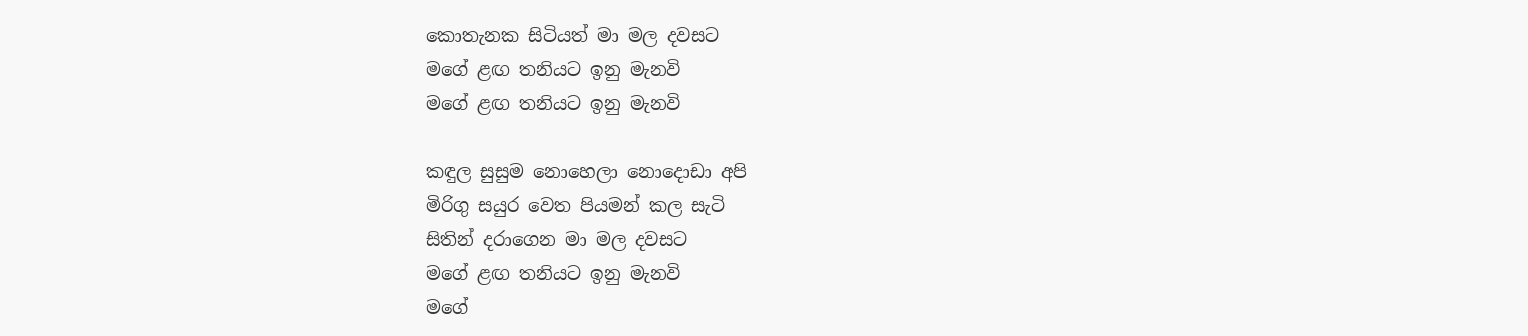කොතැනක සිටියත් මා මල දවසට
මගේ ළඟ තනියට ඉනු මැනවි
මගේ ළඟ තනියට ඉනු මැනවි

කඳුල සුසුම නොහෙලා නොදොඩා අපි
මිරිගු සයුර වෙත පියමන් කල සැටි
සිතින් දරාගෙන මා මල දවසට
මගේ ළඟ තනියට ඉනු මැනවි
මගේ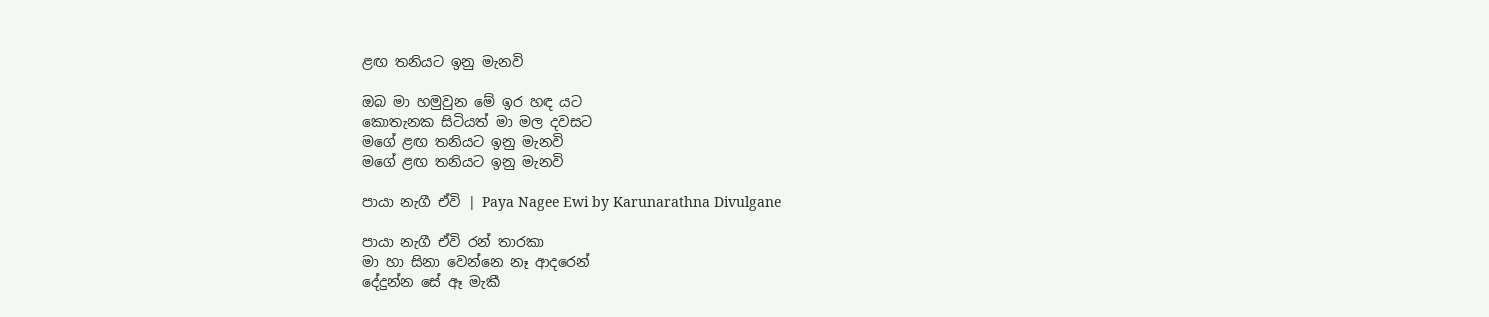ළඟ තනියට ඉනු මැනවි

ඔබ මා හමුවුන මේ ඉර හඳ යට
කොතැනක සිටියත් මා මල දවසට
මගේ ළඟ තනියට ඉනු මැනවි
මගේ ළඟ තනියට ඉනු මැනවි

පායා නැගී ඒවි | Paya Nagee Ewi by Karunarathna Divulgane

පායා නැගී ඒවි රන් තාරකා
මා හා සිනා වෙන්නෙ නෑ ආදරෙන්
දේදුන්න සේ ඈ මැකී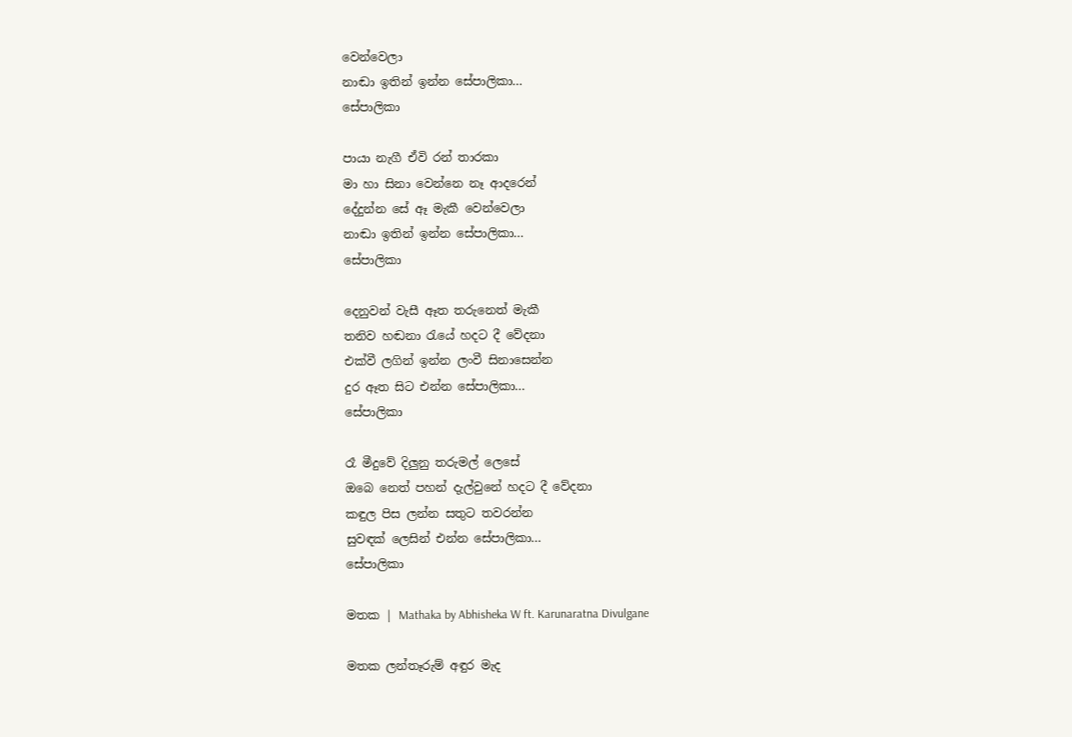වෙන්වෙලා
නාඬා ඉතින් ඉන්න සේපාලිකා…
සේපාලිකා

පායා නැගී ඒවි රන් තාරකා
මා හා සිනා වෙන්නෙ නෑ ආදරෙන්
දේදුන්න සේ ඈ මැකී වෙන්වෙලා
නාඬා ඉතින් ඉන්න සේපාලිකා…
සේපාලිකා

දෙනුවන් වැසී ඈත තරුනෙත් මැකී
තනිව හඬනා රැයේ හදට දී වේදනා
එක්වී ලගින් ඉන්න ලංවී සිනාසෙන්න
දුර ඈත සිට එන්න සේපාලිකා…
සේපාලිකා

රෑ මීදුවේ දිලුනු තරුමල් ලෙසේ
ඔබෙ නෙත් පහන් දැල්වුනේ හදට දී වේදනා
කඳුල පිස ලන්න සතුට තවරන්න
සුවඳක් ලෙසින් එන්න සේපාලිකා…
සේපාලිකා

මතක | Mathaka by Abhisheka W ft. Karunaratna Divulgane

මතක ලන්තෑරුම් අඳුර මැද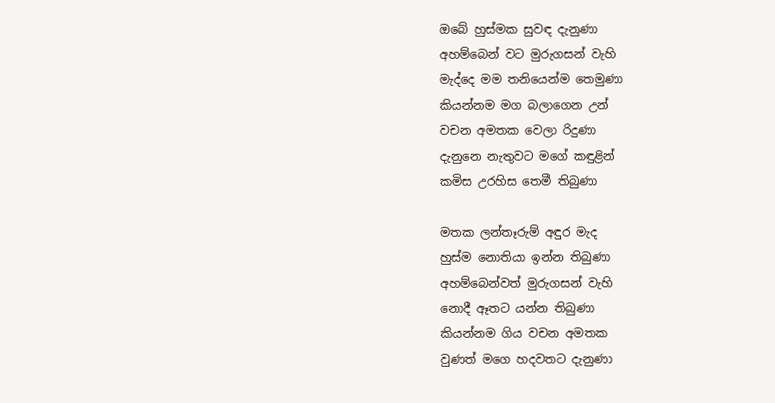ඔබේ හුස්මක සුවඳ දැනුණා
අහම්බෙන් වට මුරුගසන් වැහි
මැද්දෙ මම තනියෙන්ම තෙමුණා
කියන්නම මග බලාගෙන උන්
වචන අමතක වෙලා රිදුණා
දැනුනෙ නැතුවට මගේ කඳුළින්
කමිස උරහිස තෙමී තිබුණා

මතක ලන්තෑරුම් අඳුර මැද
හුස්ම නොතියා ඉන්න තිබුණා
අහම්බෙන්වත් මුරුගසන් වැහි
නොදී ඈතට යන්න තිබුණා
කියන්නම ගිය වචන අමතක
වුණත් මගෙ හදවතට දැනුණා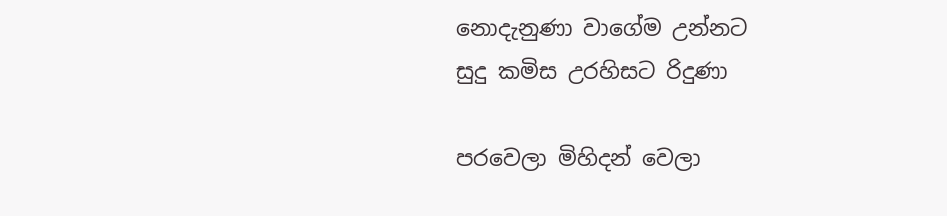නොදැනුණා වාගේම උන්නට
සුදු කමිස උරහිසට රිදුණා

පරවෙලා මිහිදන් වෙලා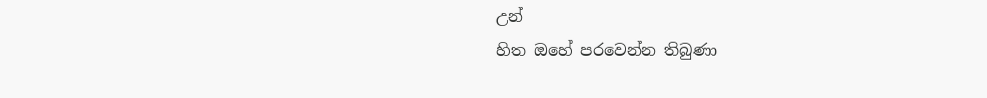උන්
හිත ඔහේ පරවෙන්න තිබුණා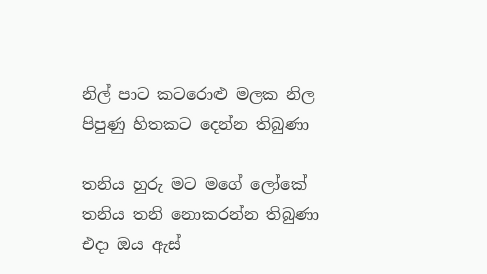නිල් පාට කටරොළු මලක නිල
පිපුණු හිතකට දෙන්න තිබුණා

තනිය හුරු මට මගේ ලෝකේ
තනිය තනි නොකරන්න තිබුණා
එදා ඔය ඇස්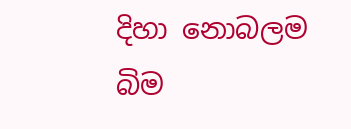දිහා නොබලම
බිම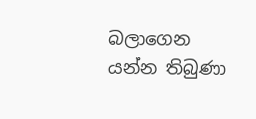බලාගෙන යන්න තිබුණා